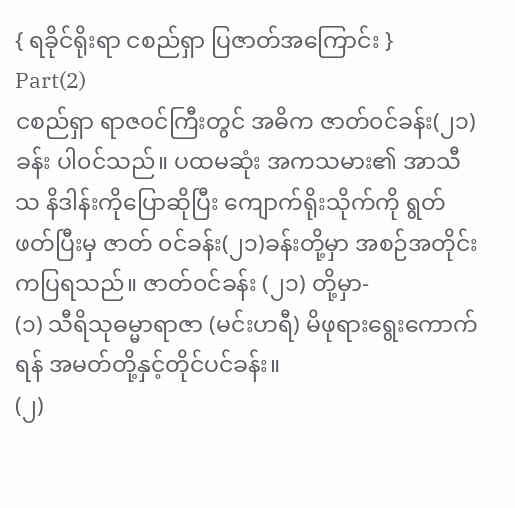{ ရခိုင်ရိုးရာ ငစည်ရှာ ပြဇာတ်အကြောင်း }
Part(2)
ငစည်ရှာ ရာဇ၀င်ကြီးတွင် အဓိက ဇာတ်၀င်ခန်း(၂၁)ခန်း ပါ၀င်သည်။ ပထမဆုံး အကသမား၏ အာသီသ နိဒါန်းကိုပြောဆိုပြီး ကျောက်ရိုးသိုက်ကို ရွတ်ဖတ်ပြီးမှ ဇာတ် ၀င်ခန်း(၂၁)ခန်းတို့မှာ အစဉ်အတိုင်း ကပြရသည်။ ဇာတ်၀င်ခန်း (၂၁) တို့မှာ-
(၁) သီရိသုဓမ္မာရာဇာ (မင်းဟရီ) မိဖုရားရွေးကောက်ရန် အမတ်တို့နှင့်တိုင်ပင်ခန်း။
(၂)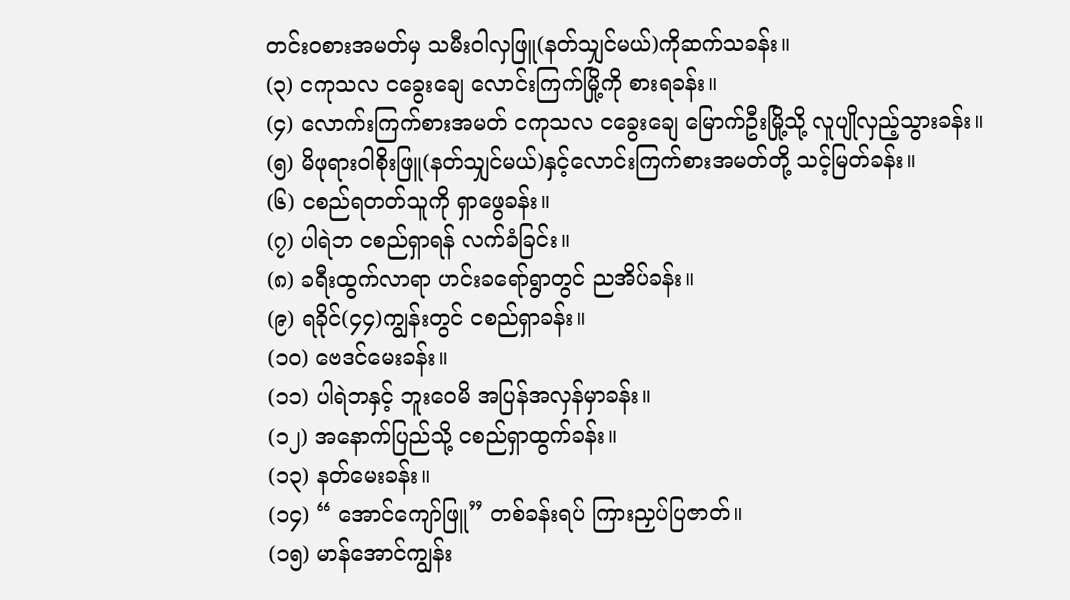တင်း၀စားအမတ်မှ သမီးဝါလှဖြူ(နတ်သျှင်မယ်)ကိုဆက်သခန်း။
(၃) ငကုသလ ငခွေးချေ လောင်းကြက်မြို့ကို စားရခန်း။
(၄) လောက်းကြက်စားအမတ် ငကုသလ ငခွေးချေ မြောက်ဦးမြို့သို့ လူပျိုလှည့်သွားခန်း။
(၅) မိဖုရားဝါစိုးဖြူ(နတ်သျှင်မယ်)နှင့်လောင်းကြက်စားအမတ်တို့ သင့်မြတ်ခန်း။
(၆) ငစည်ရတတ်သူကို ရှာဖွေခန်း။
(၇) ပါရဲဘ ငစည်ရှာရန် လက်ခံခြင်း။
(၈) ခရီးထွက်လာရာ ဟင်းခရော်ရွာတွင် ညအိပ်ခန်း။
(၉) ရခိုင်(၄၄)ကျွန်းတွင် ငစည်ရှာခန်း။
(၁၀) ဗေဒင်မေးခန်း။
(၁၁) ပါရဲဘနှင့် ဘူးဝေမိ အပြန်အလှန်မှာခန်း။
(၁၂) အနောက်ပြည်သို့ ငစည်ရှာထွက်ခန်း။
(၁၃) နတ်မေးခန်း။
(၁၄) “ အောင်ကျော်ဖြူ” တစ်ခန်းရပ် ကြားညှပ်ပြဇာတ်။
(၁၅) မာန်အောင်ကျွန်း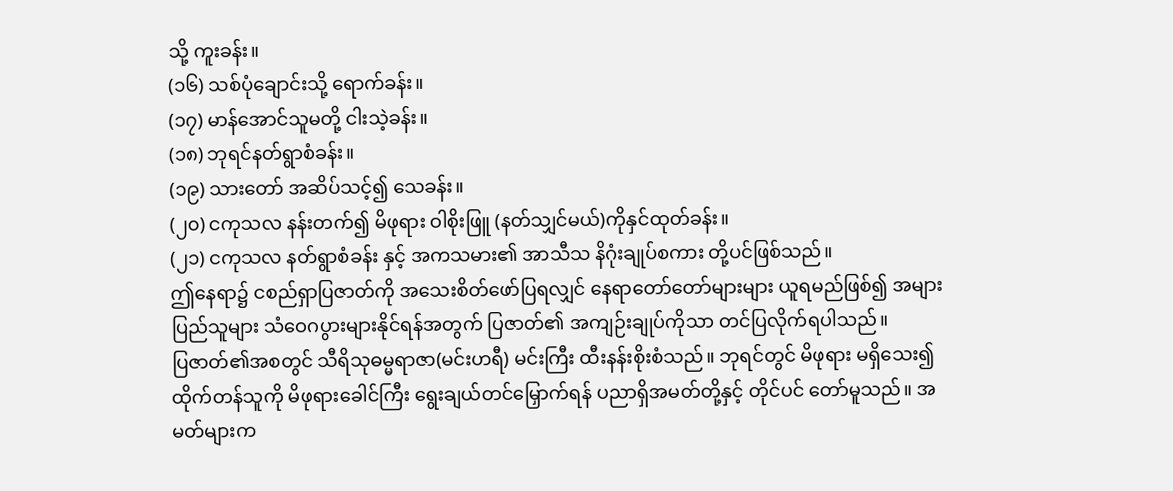သို့ ကူးခန်း။
(၁၆) သစ်ပုံချောင်းသို့ ရောက်ခန်း။
(၁၇) မာန်အောင်သူမတို့ ငါးသဲ့ခန်း။
(၁၈) ဘုရင်နတ်ရွာစံခန်း။
(၁၉) သားတော် အဆိပ်သင့်၍ သေခန်း။
(၂၀) ငကုသလ နန်းတက်၍ မိဖုရား ဝါစိုးဖြူ (နတ်သျှင်မယ်)ကိုနှင်ထုတ်ခန်း။
(၂၁) ငကုသလ နတ်ရွာစံခန်း နှင့် အကသမား၏ အာသီသ နိဂုံးချုပ်စကား တို့ပင်ဖြစ်သည်။
ဤနေရာ၌ ငစည်ရှာပြဇာတ်ကို အသေးစိတ်ဖော်ပြရလျှင် နေရာတော်တော်များများ ယူရမည်ဖြစ်၍ အများပြည်သူများ သံဝေဂပွားများနိုင်ရန်အတွက် ပြဇာတ်၏ အကျဉ်းချုပ်ကိုသာ တင်ပြလိုက်ရပါသည်။
ပြဇာတ်၏အစတွင် သီရိသုဓမ္မရာဇာ(မင်းဟရီ) မင်းကြီး ထီးနန်းစိုးစံသည်။ ဘုရင်တွင် မိဖုရား မရှိသေး၍ ထိုက်တန်သူကို မိဖုရားခေါင်ကြီး ရွေးချယ်တင်မြှောက်ရန် ပညာရှိအမတ်တို့နှင့် တိုင်ပင် တော်မူသည်။ အမတ်များက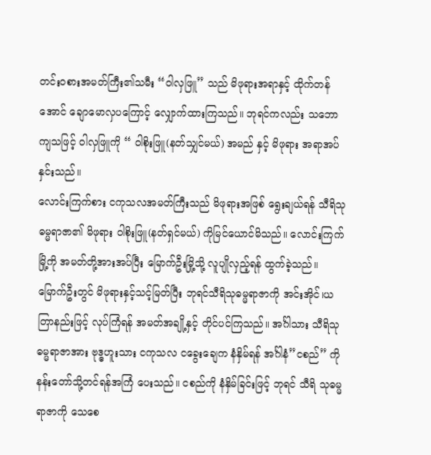တင်း၀စားအမတ်ကြီး၏သမီး “ဝါလှဖြူ” သည် မိဖုရားအရာနှင့် ထိုက်တန် အောင် ချောမောလှပကြောင့် လျှောက်ထားကြသည်။ ဘုရင်ကလည်း သဘောကျသဖြင့် ဝါလှဖြူကို “ ဝါစိုးဖြူ(နတ်သျှင်မယ်) အမည် နှင့် မိဖုရား အရာအပ်နှင်းသည်။
လောင်းကြက်စား ငကုသလအမတ်ကြီးသည် မိဖုရားအဖြစ် ရွေးချယ်ရန် သီရိသုဓမ္မရာဇာ၏ မိဖုရား ဝါစိုးဖြူ(နတ်ရှင်မယ်) ကိုမြင်ယောင်မိသည်။ လောင်းကြက်မြို့ကို အမတ်တို့အားအပ်ပြီး မြောက်ဦးမြို့သို့ လူပျိုလှည့်ရန် ထွက်ခဲ့သည်။
မြောက်ဦးတွင် မိဖုရားနှင့်သင့်မြတ်ပြီး ဘုရင်သီရိသုဓမ္မရာဇာကို အင်းအိုင်၊ယတြာနည်းဖြင့် လုပ်ကြံရန် အမတ်အချို့နှင့် တိုင်ပင်ကြသည်။ အင်္ဂါသား သီရိသုဓမ္မရာဇာအား ဗုဒ္ဓဟူးသား ငကုသလ ငခွေးချေက နံနှိမ်ရန် အင်္ဂါနံ”ငစည်” ကို နန်းတော်သို့တင်ရန်အကြံ ပေးသည်။ ငစည်ကို နံနှိမ်ခြင်းဖြင့် ဘုရင် သီရိ သုဓမ္မရာဇာကို သေစေ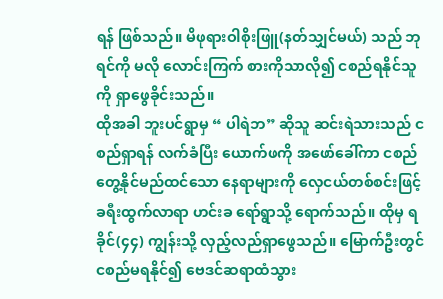ရန် ဖြစ်သည်။ မိဖုရားဝါစိုးဖြူ(နတ်သျှင်မယ်) သည် ဘုရင်ကို မလို လောင်းကြက် စားကိုသာလို၍ ငစည်ရနိုင်သူကို ရှာဖွေခိုင်းသည်။
ထိုအခါ ဘူးပင်ရွာမှ “ ပါရဲဘ” ဆိုသူ ဆင်းရဲသားသည် ငစည်ရှာရန် လက်ခံပြီး ယောက်ဖကို အဖော်ခေါ်ကာ ငစည်တွေ့နိုင်မည်ထင်သော နေရာများကို လှေငယ်တစ်စင်းဖြင့် ခရီးထွက်လာရာ ဟင်းခ ရော်ရွာသို့ ရောက်သည်။ ထိုမှ ရခိုင်(၄၄) ကျွန်းသို့ လှည့်လည်ရှာဖွေသည်။ မြောက်ဦးတွင် ငစည်မရနိုင်၍ ဗေဒင်ဆရာထံသွား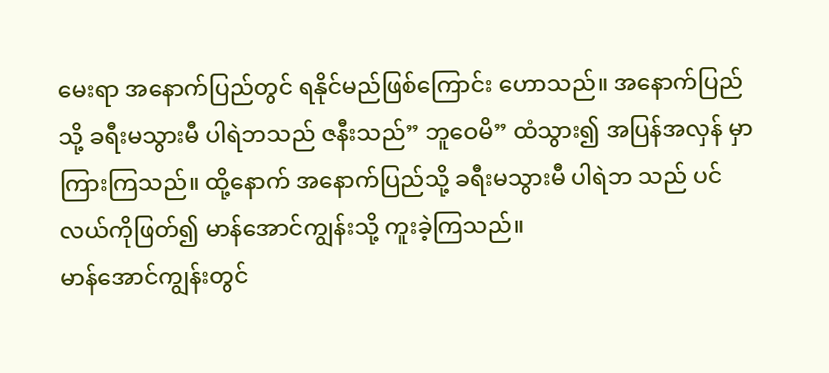မေးရာ အနောက်ပြည်တွင် ရနိုင်မည်ဖြစ်ကြောင်း ဟောသည်။ အနောက်ပြည် သို့ ခရီးမသွားမီ ပါရဲဘသည် ဇနီးသည်” ဘူဝေမိ” ထံသွား၍ အပြန်အလှန် မှာကြားကြသည်။ ထို့နောက် အနောက်ပြည်သို့ ခရီးမသွားမီ ပါရဲဘ သည် ပင်လယ်ကိုဖြတ်၍ မာန်အောင်ကျွန်းသို့ ကူးခဲ့ကြသည်။
မာန်အောင်ကျွန်းတွင်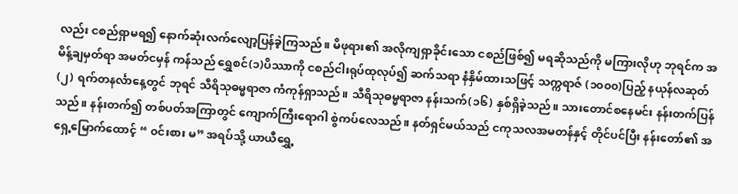လည်း ငစည်ရှာမရ၍ နောက်ဆုံးလက်လျော့ပြန်ခဲ့ကြသည်။ မိဖုရား၏ အလိုကျရှာခိုင်းသော ငစည်ဖြစ်၍ မရဆိုသည်ကို မကြားလိုဟု ဘုရင်က အမိန့်ချမှတ်ရာ အမတ်ငမှန် ကန်သည် ရွှေစင်(၁)ပိဿာကို ငစည်ငါးရုပ်ထုလုပ်၍ ဆက်သရာ နံနှိမ်ထားသဖြင့် သက္ကရာဇ် (၁၀၀၀)ပြည့် နယုန်လဆုတ်(၂) ရက်တနင်္လာနေ့တွင် ဘုရင် သီရိသုဓမ္မရာဇာ ကံကုန်ရှာသည်။ သီရိသုဓမ္မရာဇာ နန်းသက်(၁၆) နှစ်ရှိခဲ့သည်။ သားတောင်စနေမင်း နန်းတက်ပြန်သည်။ နန်းတက်၍ တစ်ပတ်အကြာတွင် ကျောက်ကြီးရောဂါ စွဲကပ်လေသည်။ နတ်ရှင်မယ်သည် ငကုသလအမတန်နှင့် တိုင်ပင်ပြီး နန်းတော်၏ အရှေ့မြောက်ထောင့် “ ၀င်းစား မ” အရပ်သို့ ယာယီရွှေ့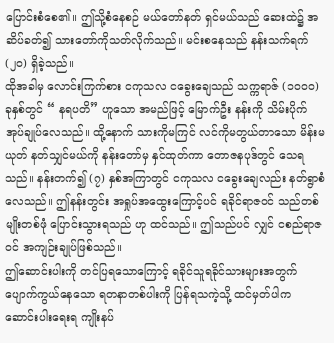ပြောင်းစံစေ၏။ ဤသို့စံနေစဉ် မယ်တော်နတ် ရှင်မယ်သည် ဆေးထဲ၌ အဆိပ်ခတ်၍ သားတော်ကိုသတ်လိုက်သည်။ မင်းစနေသည် နန်းသက်ရက်(၂၀) ရှိခဲ့သည်။
ထိုအခါမှ လောင်းကြက်စား ငကုသလ ငခွေးချေသည် သက္ကရာဇ် (၁၀၀၀) ခုနှစ်တွင် “ နရပတိ” ဟူသော အမည်ဖြင့် မြောက်ဦး နန်းကို သိမ်းပိုက် အုပ်ချုပ်လေသည်။ ထို့နောက် သားကိုမကြင် လင်ကိုမတွယ်တာသော မိန်းမယုတ် နတ်သျှင်မယ်ကို နန်းတော်မှ နှင်ထုတ်ကာ တောဇနပုဒ်တွင် သေရသည်။ နန်းတက်၍ (၇) နှစ်အကြာတွင် ငကုသလ ငခွေးချေလည်း နတ်ရွာစံလေသည်။ ဤနန်းတွင်း အရှုပ်အထွေးကြောင့်ပင် ရခိုင်ရာဇ၀င် သည်တစ်မျိုးတစ်ဖုံ ပြောင်းသွားရသည် ဟု ထင်သည်။ ဤသည်ပင် လျှင် ငစည်ရာဇ၀င် အကျဉ်းချုပ်ဖြစ်သည်။
ဤဆောင်းပါးကို တင်ပြရသောကြောင့် ရခိုင်သူရခိုင်သားများအတွက် ပျောက်ကွယ်နေသော ရတနာတစ်ပါးကို ပြန်ရသကဲ့သို့ ထင်မှတ်ပါက ဆောင်းပါးရေးရ ကျိုးနပ်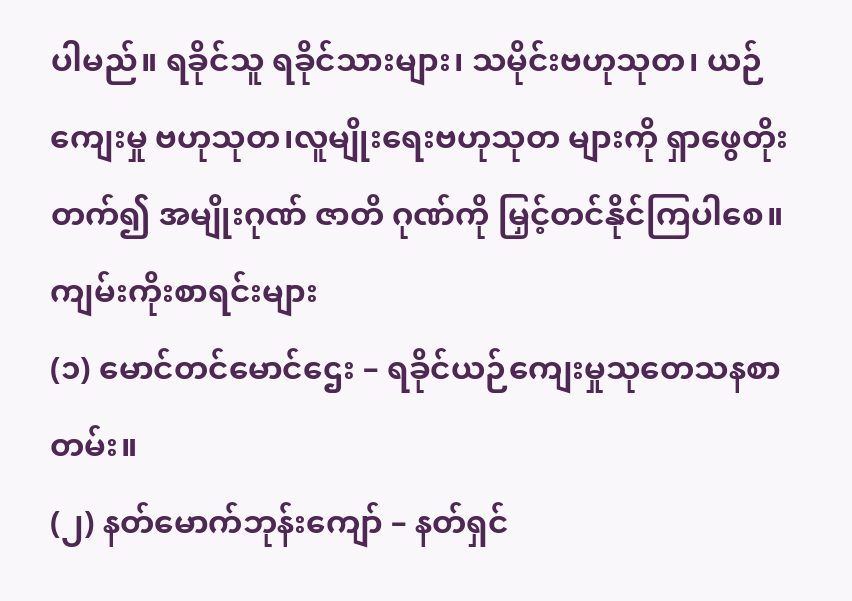ပါမည်။ ရခိုင်သူ ရခိုင်သားများ၊ သမိုင်းဗဟုသုတ၊ ယဉ်ကျေးမှု ဗဟုသုတ၊လူမျိုးရေးဗဟုသုတ များကို ရှာဖွေတိုးတက်၍ အမျိုးဂုဏ် ဇာတိ ဂုဏ်ကို မြှင့်တင်နိုင်ကြပါစေ။
ကျမ်းကိုးစာရင်းများ
(၁) မောင်တင်မောင်ဌေး – ရခိုင်ယဉ်ကျေးမှုသုတေသနစာတမ်း။
(၂) နတ်မောက်ဘုန်းကျော် – နတ်ရှင်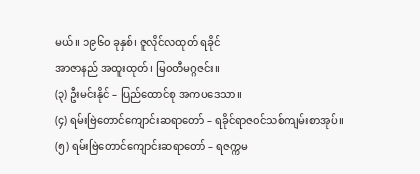မယ်။ ၁၉၆၀ ခုနှစ်၊ ဇူလိုင်လထုတ် ရခိုင်
အာဇာနည် အထူးထုတ်၊ မြ၀တီမဂ္ဂဇင်း။
(၃) ဦးမင်းနိုင် – ပြည်ထောင်စု အကပဒေသာ။
(၄) ရမ်းဗြဲတောင်ကျောင်းဆရာတော် – ရခိုင်ရာဇ၀င်သစ်ကျမ်းစာအုပ်။
(၅) ရမ်းဗြဲတောင်ကျောင်းဆရာတော် – ရဇက္ကမ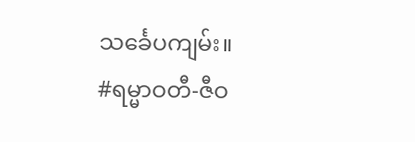သင်္ခေပကျမ်း။
#ရမ္မာဝတီ-ဇီဝ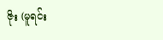ဇိုး (မူရင်း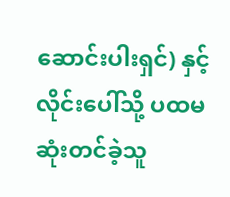ဆောင်းပါးရှင်) နှင့် လိုင်းပေါ်သို့ ပထမဆုံးတင်ခဲ့သူ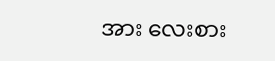အား လေးစား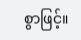စွာဖြင့်။